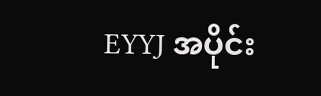EYYJ အပိုင်း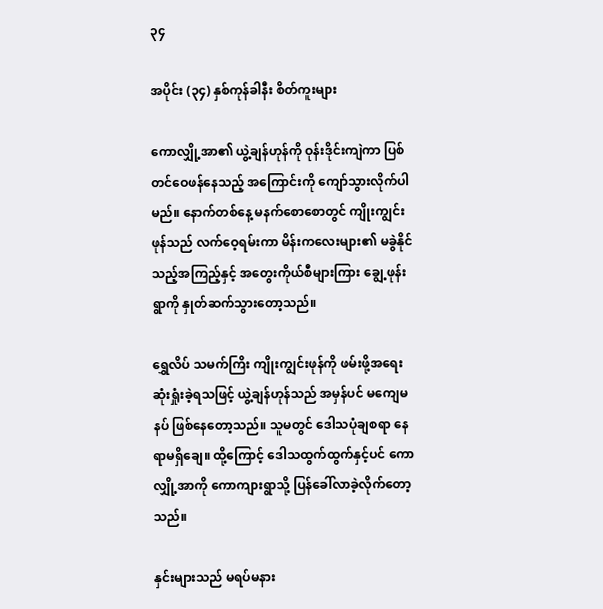၃၄

အပိုင်း (၃၄) နှစ်ကုန်ခါနီး စိတ်ကူးများ

ကောလျှို့အာ၏ ယွဲ့ချန်ဟုန်ကို ဝုန်းဒိုင်းကျဲကာ ပြစ်တင်ဝေဖန်နေသည့် အကြောင်းကို ကျော်သွားလိုက်ပါမည်။ နောက်တစ်နေ့ မနက်စောစောတွင် ကျိုးကျွင်းဖုန်သည် လက်ဝေ့ရမ်းကာ မိန်းကလေးများ၏ မခွဲနိုင်သည့်အကြည့်နှင့် အတွေးကိုယ်စီများကြား ချွေ့ဖုန်းရွာကို နှုတ်ဆက်သွားတော့သည်။

ရွှေလိပ် သမက်ကြိး ကျိုးကျွင်းဖုန်ကို ဖမ်းဖို့အရေး ဆုံးရှုံးခဲ့ရသဖြင့် ယွဲ့ချန်ဟုန်သည် အမှန်ပင် မကျေမနပ် ဖြစ်နေတော့သည်။ သူမတွင် ဒေါသပုံချစရာ နေရာမရှိချေ။ ထို့ကြောင့် ဒေါသထွက်ထွက်နှင့်ပင် ကောလျှို့အာကို ကောကျားရွာသို့ ပြန်ခေါ်လာခဲ့လိုက်တော့သည်။

နှင်းများသည် မရပ်မနား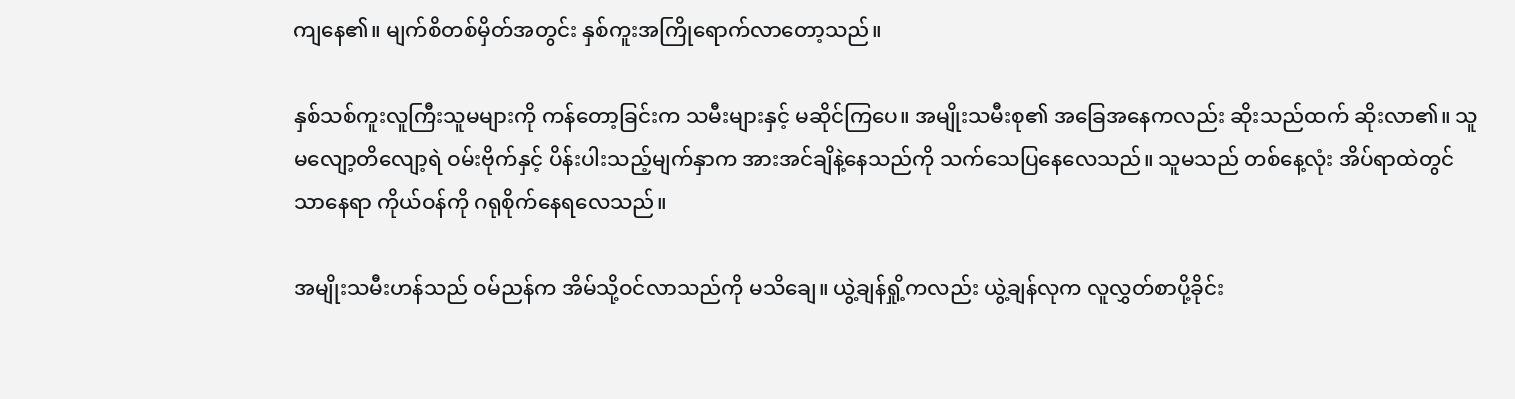ကျနေ၏။ မျက်စိတစ်မှိတ်အတွင်း နှစ်ကူးအကြိုရောက်လာတော့သည်။

နှစ်သစ်ကူးလူကြီးသူမများကို ကန်တော့ခြင်းက သမီးများနှင့် မဆိုင်ကြပေ။ အမျိုးသမီးစု၏ အခြေအနေကလည်း ဆိုးသည်ထက် ဆိုးလာ၏။ သူမလျော့တိလျော့ရဲ ဝမ်းဗိုက်နှင့် ပိန်းပါးသည့်မျက်နှာက အားအင်ချိနဲ့နေသည်ကို သက်သေပြနေလေသည်။ သူမသည် တစ်နေ့လုံး အိပ်ရာထဲတွင်သာနေရာ ကိုယ်ဝန်ကို ဂရုစိုက်နေရလေသည်။

အမျိုးသမီးဟန်သည် ဝမ်ညန်က အိမ်သို့ဝင်လာသည်ကို မသိချေ။ ယွဲ့ချန်ရှို့ကလည်း ယွဲ့ချန်လုက လူလွှတ်စာပို့ခိုင်း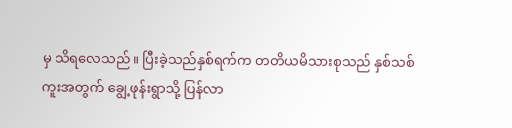မှ သိရလေသည်။ ပြီးခဲ့သည်နှစ်ရက်က တတိယမိသားစုသည် နှစ်သစ်ကူးအတွက် ချွေ့ဖုန်းရွာသို့ ပြန်လာ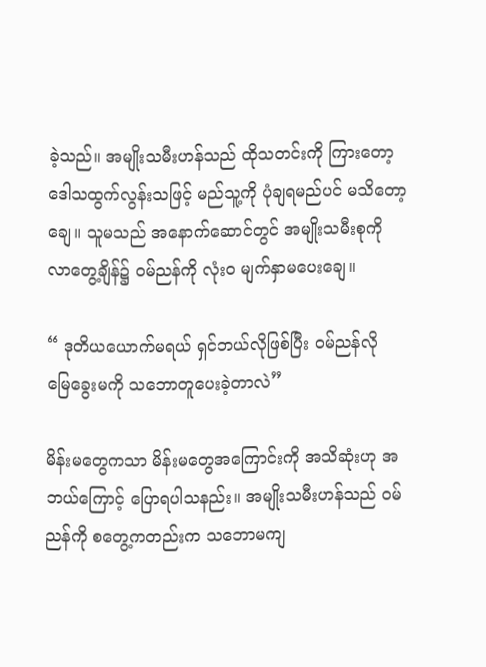ခဲ့သည်။ အမျိုးသမီးဟန်သည် ထိုသတင်းကို ကြားတော့ ဒေါသထွက်လွန်းသဖြင့် မည်သူ့ကို ပုံချရမည်ပင် မသိတော့ချေ။ သူမသည် အနောက်ဆောင်တွင် အမျိုးသမီးစုကို လာတွေ့ချိန်၌ ဝမ်ညန်ကို လုံးဝ မျက်နှာမပေးချေ။

“ ဒုတိယယောက်မရယ် ရှင်ဘယ်လိုဖြစ်ပြီး ဝမ်ညန်လို မြေခွေးမကို သဘောတူပေးခဲ့တာလဲ”

မိန်းမတွေကသာ မိန်းမတွေအကြောင်းကို အသိဆုံးဟု အဘယ်ကြောင့် ပြောရပါသနည်း။ အမျိုးသမီးဟန်သည် ဝမ်ညန်ကို စတွေ့ကတည်းက သဘောမကျ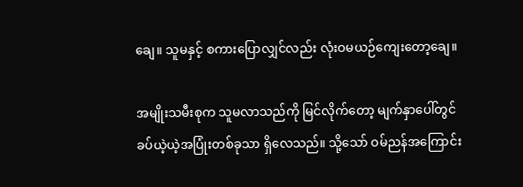ချေ။ သူမနှင့် စကားပြောလျှင်လည်း လုံးဝမယဉ်ကျေးတော့ချေ။

အမျိုးသမီးစုက သူမလာသည်ကို မြင်လိုက်တော့ မျက်နှာပေါ်တွင် ခပ်ယဲ့ယဲ့အပြုံးတစ်ခုသာ ရှိလေသည်။ သို့သော် ဝမ်ညန်အကြောင်း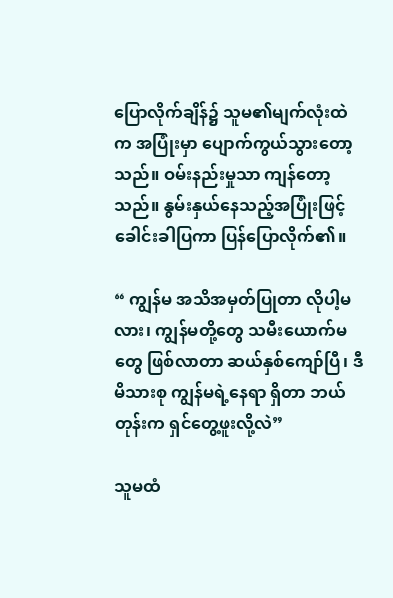ပြောလိုက်ချိန်၌ သူမ၏မျက်လုံးထဲက အပြုံးမှာ ပျောက်ကွယ်သွားတော့သည်။ ဝမ်းနည်းမှုသာ ကျန်တော့သည်။ နွမ်းနှယ်နေသည့်အပြုံးဖြင့် ခေါင်းခါပြကာ ပြန်ပြောလိုက်၏။

“ ကျွန်မ အသိအမှတ်ပြုတာ လိုပါ့မလား၊ ကျွန်မတို့တွေ သမီးယောက်မတွေ ဖြစ်လာတာ ဆယ်နှစ်ကျော်ပြီ၊ ဒီမိသားစု ကျွန်မရဲ့နေရာ ရှိတာ ဘယ်တုန်းက ရှင်တွေ့ဖူးလို့လဲ”

သူမထံ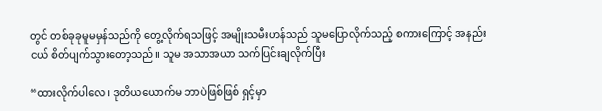တွင် တစ်ခုခုမူမမှန်သည်ကို တွေ့လိုက်ရသဖြင့် အမျိုးသမီးဟန်သည် သူမပြောလိုက်သည့် စကားကြောင့် အနည်းငယ် စိတ်ပျက်သွားတော့သည်။ သူမ အသာအယာ သက်ပြင်းချလိုက်ပြီး

“ထားလိုက်ပါလေ၊ ဒုတိယယောက်မ ဘာပဲဖြစ်ဖြစ် ရှင့်မှာ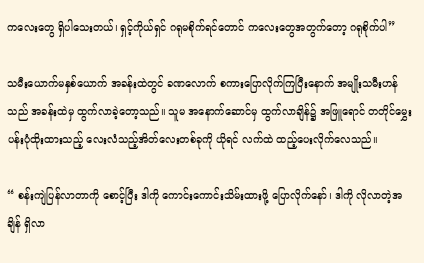ကလေးတွေ ရှိပါသေးတယ်၊ ရှင့်ကိုယ်ရှင် ဂရုမစိုက်ရင်တောင် ကလေးတွေအတွက်တော့ ဂရုစိုက်ပါ”

သမီးယောက်မနှစ်ယောက် အခန်းထဲတွင် ခဏလောက် စကားပြောလိုက်ကြပြီးနောက် အမျိုးသမီးဟန်သည် အခန်းထဲမှ ထွက်လာခဲ့တော့သည်။ သူမ အနောက်ဆောင်မှ ထွက်လာချိန်၌ အဖြူရောင် တတိုင်မွှေးပန်းပုံထိုးထားသည့် လေးလံသည့်အိတ်လေးတစ်ခုကို ယိုရင် လက်ထဲ ထည့်ပေးလိုက်လေသည်။

“ စန်းကျဲပြန်လာတာကို စောင့်ပြီး ဒါကို ကောင်းကောင်းသိမ်းထားဖို့ ပြောလိုက်နော်၊ ဒါကို လိုလာတဲ့အချိန် ရှိလာ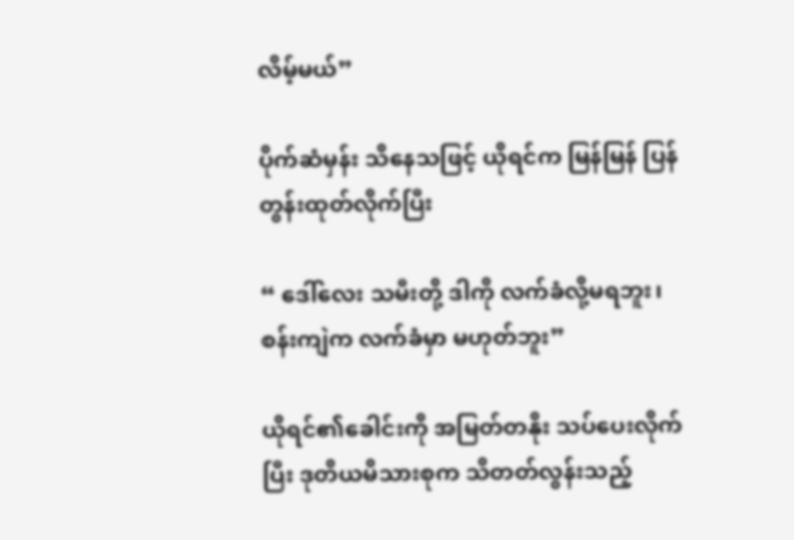လိမ့်မယ်”

ပိုက်ဆံမှန်း သိနေသဖြင့် ယိုရင်က မြန်မြန် ပြန်တွန်းထုတ်လိုက်ပြီး

“ ဒေါ်လေး သမီးတို့ ဒါကို လက်ခံလို့မရဘူး၊ စန်းကျဲက လက်ခံမှာ မဟုတ်ဘူး”

ယိုရင်၏ခေါင်းကို အမြတ်တနိုး သပ်ပေးလိုက်ပြီး ဒုတိယမိသားစုက သိတတ်လွန်းသည့်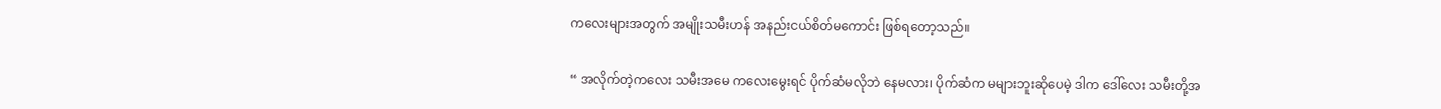ကလေးများအတွက် အမျိုးသမီးဟန် အနည်းငယ်စိတ်မကောင်း ဖြစ်ရတော့သည်။

“ အလိုက်တဲ့ကလေး သမီးအမေ ကလေးမွေးရင် ပိုက်ဆံမလိုဘဲ နေမလား၊ ပိုက်ဆံက မများဘူးဆိုပေမဲ့ ဒါက ဒေါ်လေး သမီးတို့အ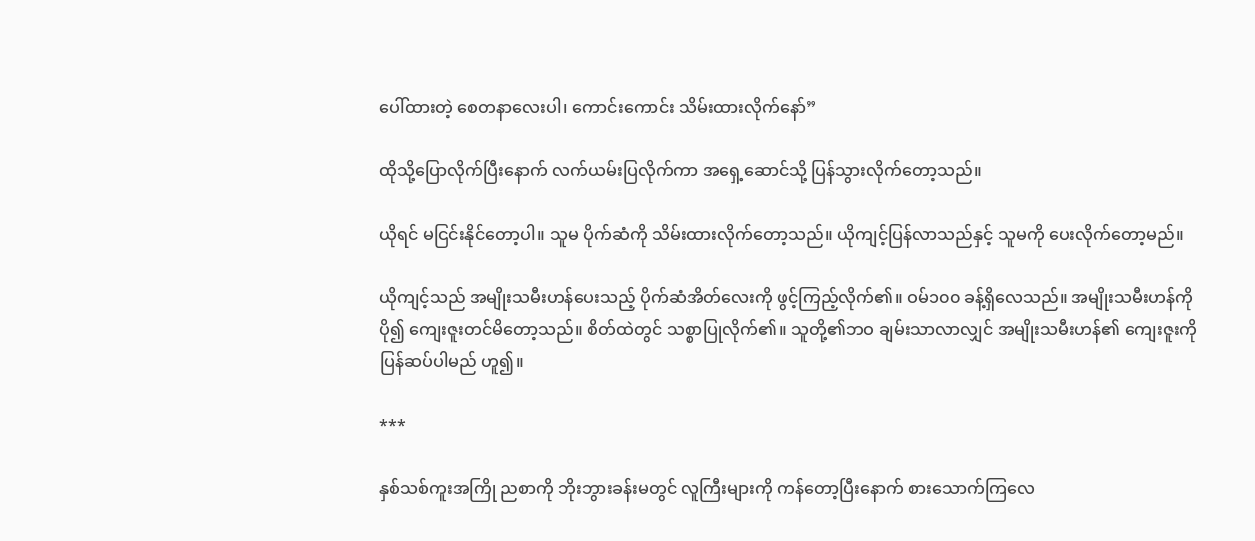ပေါ်ထားတဲ့ စေတနာလေးပါ၊ ကောင်းကောင်း သိမ်းထားလိုက်နော်”

ထိုသို့ပြောလိုက်ပြီးနောက် လက်ယမ်းပြလိုက်ကာ အရှေ့ဆောင်သို့ ပြန်သွားလိုက်တော့သည်။

ယိုရင် မငြင်းနိုင်တော့ပါ။ သူမ ပိုက်ဆံကို သိမ်းထားလိုက်တော့သည်။ ယိုကျင့်ပြန်လာသည်နှင့် သူမကို ပေးလိုက်တော့မည်။

ယိုကျင့်သည် အမျိုးသမီးဟန်ပေးသည့် ပိုက်ဆံအိတ်လေးကို ဖွင့်ကြည့်လိုက်၏။ ဝမ်၁၀၀ ခန့်ရှိလေသည်။ အမျိုးသမီးဟန်ကို ပို၍ ကျေးဇူးတင်မိတော့သည်။ စိတ်ထဲတွင် သစ္စာပြုလိုက်၏။ သူတို့၏ဘဝ ချမ်းသာလာလျှင် အမျိုးသမီးဟန်၏ ကျေးဇူးကို ပြန်ဆပ်ပါမည် ဟူ၍။

***

နှစ်သစ်ကူးအကြို ညစာကို ဘိုးဘွားခန်းမတွင် လူကြီးများကို ကန်တော့ပြီးနောက် စားသောက်ကြလေ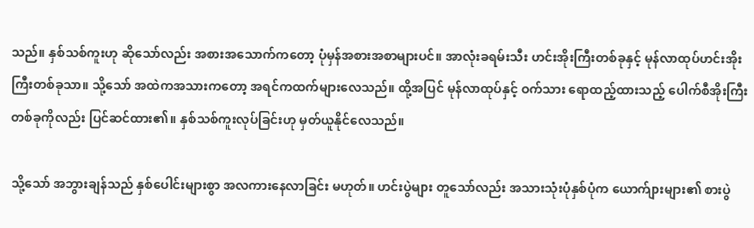သည်။ နှစ်သစ်ကူးဟု ဆိုသော်လည်း အစားအသောက်ကတော့ ပုံမှန်အစားအစာများပင်။ အာလုံးခရမ်းသီး ဟင်းအိုးကြီးတစ်ခုနှင့် မုန်လာထုပ်ဟင်းအိုးကြီးတစ်ခုသာ။ သို့သော် အထဲကအသားကတော့ အရင်ကထက်များလေသည်။ ထို့အပြင် မုန်လာထုပ်နှင့် ဝက်သား ရောထည့်ထားသည့် ပေါက်စီအိုးကြီးတစ်ခုကိုလည်း ပြင်ဆင်ထား၏။ နှစ်သစ်ကူးလုပ်ခြင်းဟု မှတ်ယူနိုင်လေသည်။

သို့သော် အဘွားချန်သည် နှစ်ပေါင်းများစွာ အလကားနေလာခြင်း မဟုတ်။ ဟင်းပွဲများ တူသော်လည်း အသားသုံးပုံနှစ်ပုံက ယောက်ျားများ၏ စားပွဲ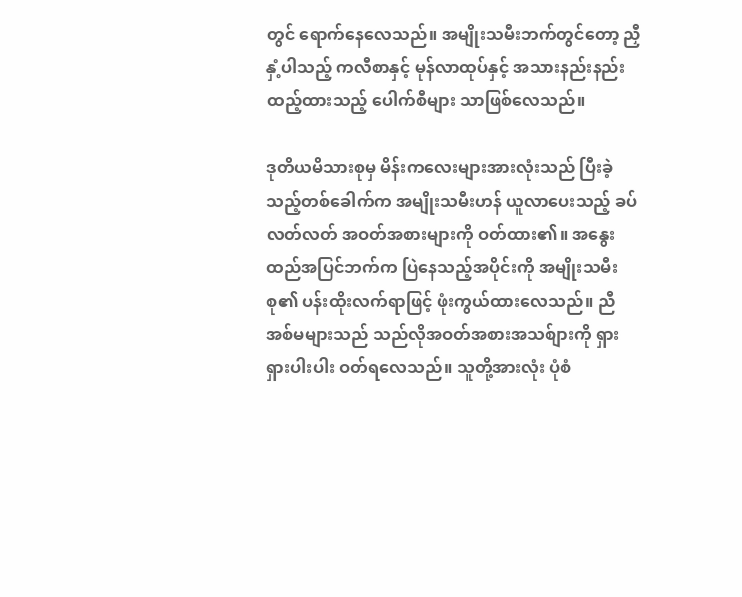တွင် ရောက်နေလေသည်။ အမျိုးသမီးဘက်တွင်တော့ ညှီနှံ့ပါသည့် ကလီစာနှင့် မုန်လာထုပ်နှင့် အသားနည်းနည်းထည့်ထားသည့် ပေါက်စီများ သာဖြစ်လေသည်။

ဒုတိယမိသားစုမှ မိန်းကလေးများအားလုံးသည် ပြီးခဲ့သည့်တစ်ခေါက်က အမျိုးသမီးဟန် ယူလာပေးသည့် ခပ်လတ်လတ် အဝတ်အစားများကို ဝတ်ထား၏။ အနွေးထည်အပြင်ဘက်က ပြဲနေသည့်အပိုင်းကို အမျိုးသမီးစု၏ ပန်းထိုးလက်ရာဖြင့် ဖုံးကွယ်ထားလေသည်။ ညီအစ်မများသည် သည်လိုအဝတ်အစားအသစ်ျားကို ရှားရှားပါးပါး ဝတ်ရလေသည်။ သူတို့အားလုံး ပုံစံ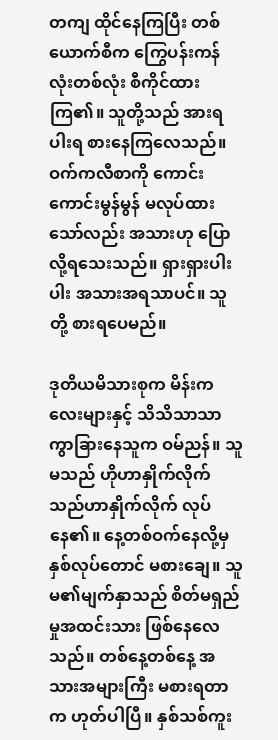တကျ ထိုင်နေကြပြီး တစ်ယောက်စီက ကြွေပန်းကန်လုံးတစ်လုံး စီကိုင်ထားကြ၏။ သူတို့သည် အားရပါးရ စားနေကြလေသည်။ ဝက်ကလီစာကို ကောင်းကောင်းမွန်မွန် မလုပ်ထားသော်လည်း အသားဟု ပြောလို့ရသေးသည်။ ရှားရှားပါးပါး အသားအရသာပင်။ သူတို့ စားရပေမည်။

ဒုတိယမိသားစုက မိန်းကလေးများနှင့် သိသိသာသာ ကွာခြားနေသူက ဝမ်ညန်။ သူမသည် ဟိုဟာနှိုက်လိုက် သည်ဟာနှိုက်လိုက် လုပ်နေ၏။ နေ့တစ်ဝက်နေလို့မှ နှစ်လုပ်တောင် မစားချေ။ သူမ၏မျက်နှာသည် စိတ်မရှည်မှုအထင်းသား ဖြစ်နေလေသည်။ တစ်နေ့တစ်နေ့ အသားအများကြီး မစားရတာက ဟုတ်ပါပြီ။ နှစ်သစ်ကူး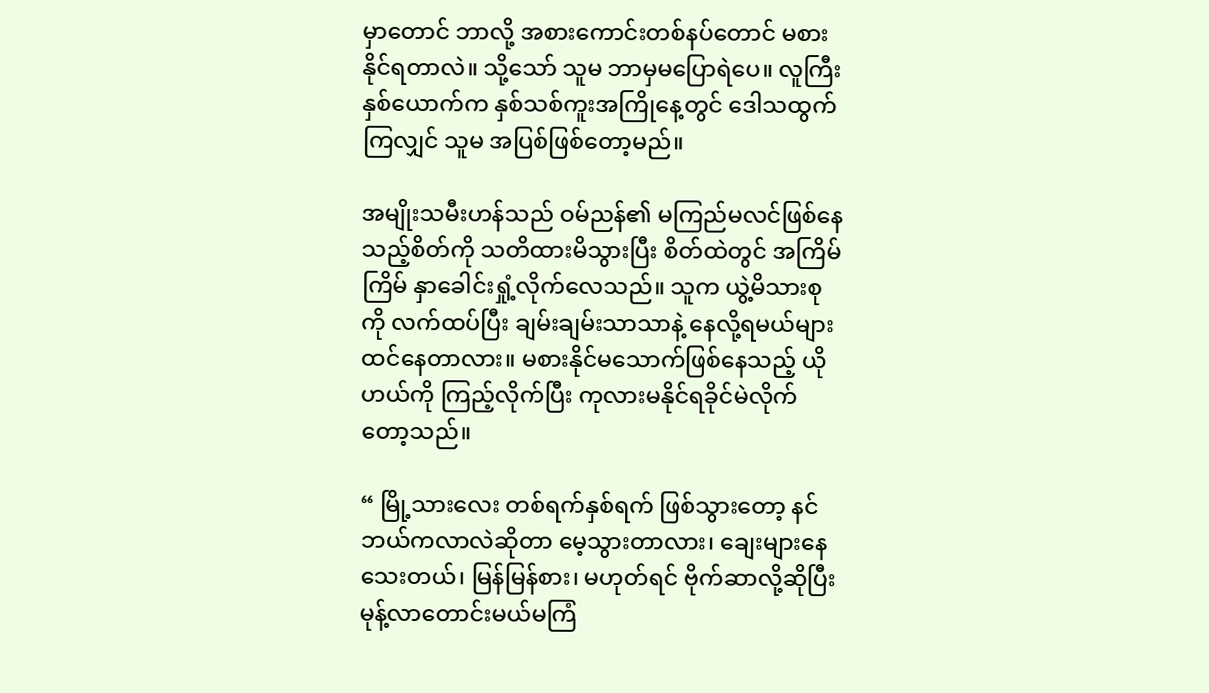မှာတောင် ဘာလို့ အစားကောင်းတစ်နပ်တောင် မစားနိုင်ရတာလဲ။ သို့သော် သူမ ဘာမှမပြောရဲပေ။ လူကြီးနှစ်ယောက်က နှစ်သစ်ကူးအကြိုနေ့တွင် ဒေါသထွက်ကြလျှင် သူမ အပြစ်ဖြစ်တော့မည်။

အမျိုးသမီးဟန်သည် ဝမ်ညန်၏ မကြည်မလင်ဖြစ်နေသည့်စိတ်ကို သတိထားမိသွားပြီး စိတ်ထဲတွင် အကြိမ်ကြိမ် နှာခေါင်းရှုံ့လိုက်လေသည်။ သူက ယွဲ့မိသားစုကို လက်ထပ်ပြီး ချမ်းချမ်းသာသာနဲ့ နေလို့ရမယ်များ ထင်နေတာလား။ မစားနိုင်မသောက်ဖြစ်နေသည့် ယိုဟယ်ကို ကြည့်လိုက်ပြီး ကုလားမနိုင်ရခိုင်မဲလိုက်တော့သည်။

“ မြို့သားလေး တစ်ရက်နှစ်ရက် ဖြစ်သွားတော့ နင်ဘယ်ကလာလဲဆိုတာ မေ့သွားတာလား၊ ချေးများနေသေးတယ်၊ မြန်မြန်စား၊ မဟုတ်ရင် ဗိုက်ဆာလို့ဆိုပြီး မုန့်လာတောင်းမယ်မကြံ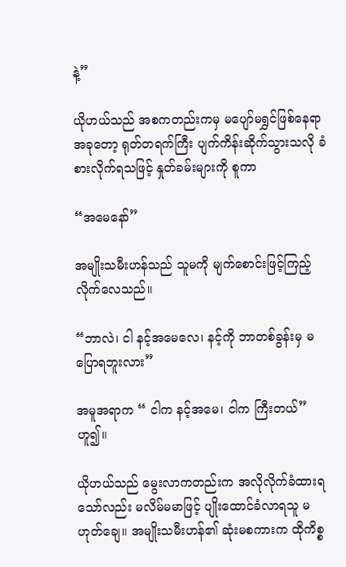နဲ့”

ယိုဟယ်သည် အစကတည်းကမှ မပျော်မရွှင်ဖြစ်နေရာ အခုတော့ ရုတ်တရက်ကြီး ပျက်ကိန်းဆိုက်သွားသလို ခံစားလိုက်ရသဖြင့် နှုတ်ခမ်းများကို စူကာ

“အမေနော်”

အမျိုးသမီးဟန်သည် သူမကို မျက်စောင်းဖြင့်ကြည့်လိုက်လေသည်။

“ဘာလဲ၊ ငါ နင့်အမေလေ၊ နင့်ကို ဘာတစ်ခွန်းမှ မပြောရဘူးလား”

အမူအရာက “ ငါက နင့်အမေ၊ ငါက ကြီးတယ်” ဟူ၍။

ယိုဟယ်သည် မွေးလာကတည်းက အလိုလိုက်ခံထားရသော်လည်း မလိမ်မမာဖြင့် ပျိုးထောင်ခံလာရသူ မဟုတ်ချေ။ အမျိုးသမီးဟန်၏ ဆုံးမစကားက ထိုကိစ္စ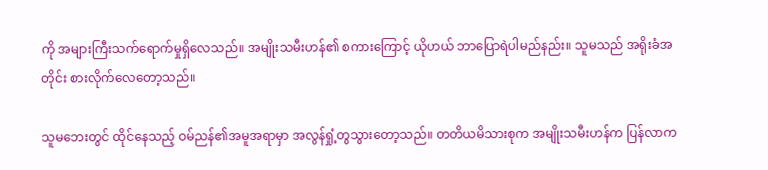ကို အများကြီးသက်ရောက်မှုရှိလေသည်။ အမျိုးသမီးဟန်၏ စကားကြောင့် ယိုဟယ် ဘာပြောရဲပါမည်နည်း။ သူမသည် အရိုးခံအတိုင်း စားလိုက်လေတော့သည်။

သူမဘေးတွင် ထိုင်နေသည့် ဝမ်ညန်၏အမူအရာမှာ အလွန်ရှုံ့တွသွားတော့သည်။ တတိယမိသားစုက အမျိုးသမီးဟန်က ပြန်လာက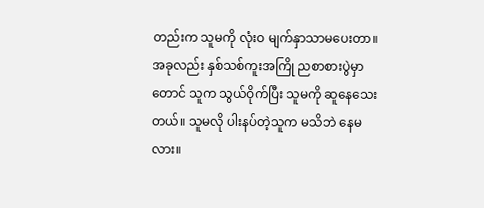တည်းက သူမကို လုံးဝ မျက်နှာသာမပေးတာ။ အခုလည်း နှစ်သစ်ကူးအကြို ညစာစားပွဲမှာတောင် သူက သွယ်ဝိုက်ပြီး သူမကို ဆူနေသေးတယ်။ သူမလို ပါးနပ်တဲ့သူက မသိဘဲ နေမလား။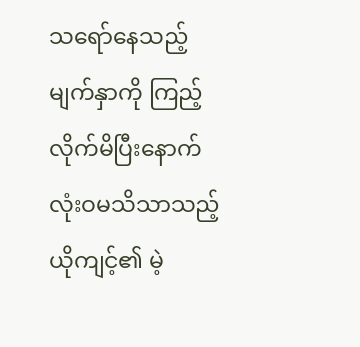သရော်နေသည့်မျက်နှာကို ကြည့်လိုက်မိပြီးနောက် လုံးဝမသိသာသည့် ယိုကျင့်၏ မဲ့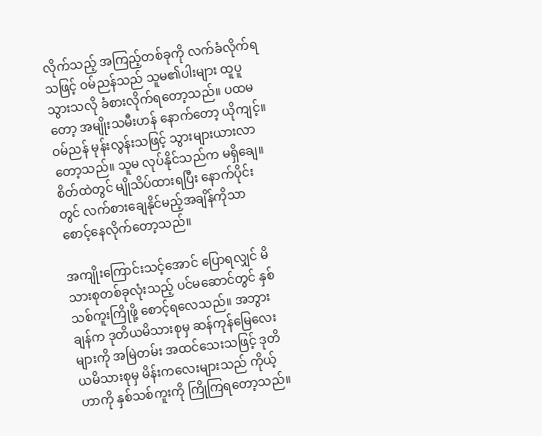လိုက်သည့် အကြည့်တစ်ခုကို လက်ခံလိုက်ရသဖြင့် ဝမ်ညန်သည် သူမ၏ပါးများ ထူပူသွားသလို ခံစားလိုက်ရတော့သည်။ ပထမတော့ အမျိုးသမီးဟန် နောက်တော့ ယိုကျင့်။ ဝမ်ညန် မုန်းလွန်းသဖြင့် သွားများယားလာတော့သည်။ သူမ လုပ်နိုင်သည်က မရှိချေ။ စိတ်ထဲတွင် မျိုသိပ်ထားရပြီး နောက်ပိုင်းတွင် လက်စားချေနိုင်မည့်အချိန်ကိုသာ စောင့်နေလိုက်တော့သည်။

အကျိုးကြောင်းသင့်အောင် ပြောရလျှင် မိသားစုတစ်ခုလုံးသည့် ပင်မဆောင်တွင် နှစ်သစ်ကူးကြိုဖို့ စောင့်ရလေသည်။ အဘွားချန်က ဒုတိယမိသားစုမှ ဆန်ကုန်မြေလေးများကို အမြဲတမ်း အထင်သေးသဖြင့် ဒုတိယမိသားစုမှ မိန်းကလေးများသည် ကိုယ့်ဟာကို နှစ်သစ်ကူးကို ကြိုကြရတော့သည်။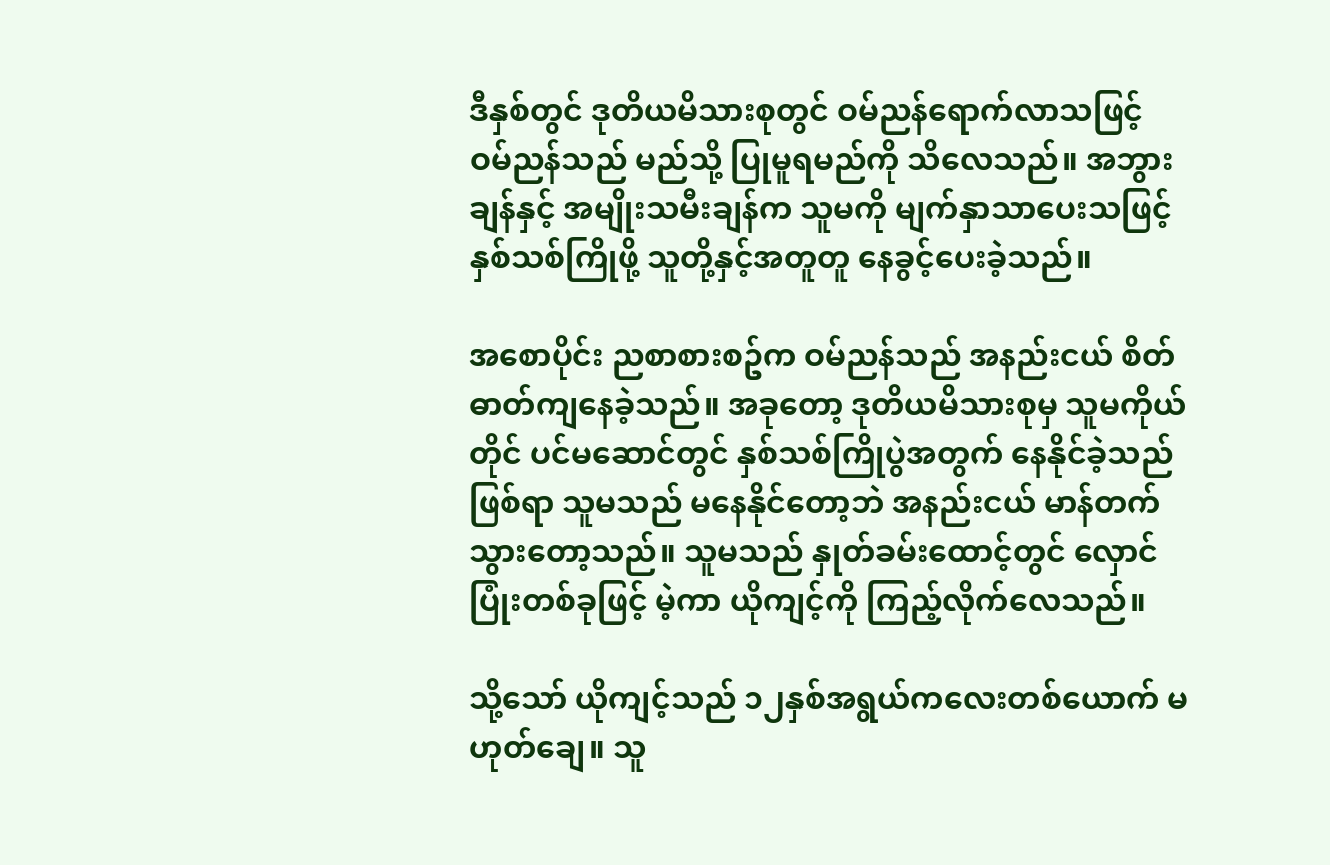ဒီနှစ်တွင် ဒုတိယမိသားစုတွင် ဝမ်ညန်ရောက်လာသဖြင့် ဝမ်ညန်သည် မည်သို့ ပြုမူရမည်ကို သိလေသည်။ အဘွားချန်နှင့် အမျိုးသမီးချန်က သူမကို မျက်နှာသာပေးသဖြင့် နှစ်သစ်ကြိုဖို့ သူတို့နှင့်အတူတူ နေခွင့်ပေးခဲ့သည်။

အစောပိုင်း ညစာစားစဥ်က ဝမ်ညန်သည် အနည်းငယ် စိတ်ဓာတ်ကျနေခဲ့သည်။ အခုတော့ ဒုတိယမိသားစုမှ သူမကိုယ်တိုင် ပင်မဆောင်တွင် နှစ်သစ်ကြိုပွဲအတွက် နေနိုင်ခဲ့သည်ဖြစ်ရာ သူမသည် မနေနိုင်တော့ဘဲ အနည်းငယ် မာန်တက်သွားတော့သည်။ သူမသည် နှုတ်ခမ်းထောင့်တွင် လှောင်ပြုံးတစ်ခုဖြင့် မဲ့ကာ ယိုကျင့်ကို ကြည့်လိုက်လေသည်။

သို့သော် ယိုကျင့်သည် ၁၂နှစ်အရွယ်ကလေးတစ်ယောက် မဟုတ်ချေ။ သူ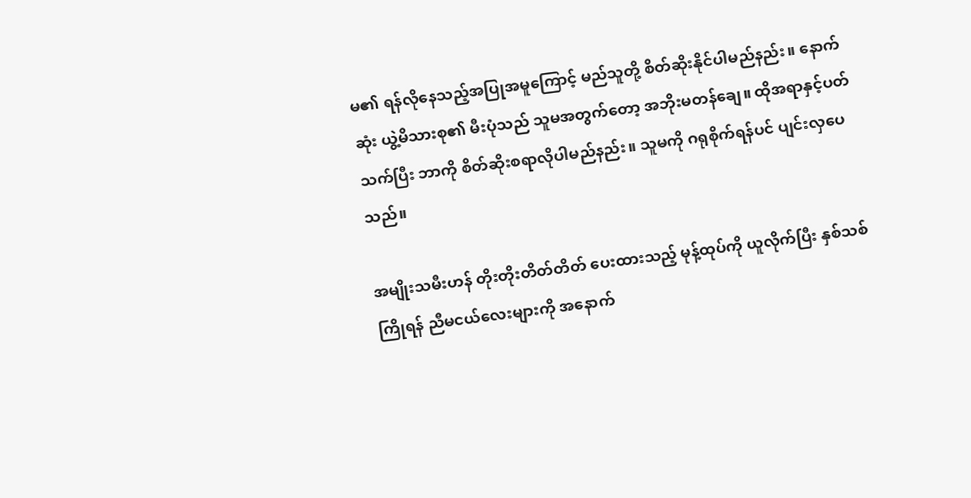မ၏ ရန်လိုနေသည့်အပြုအမူကြောင့် မည်သူတို့ စိတ်ဆိုးနိုင်ပါမည်နည်း။ နောက်ဆုံး ယွဲ့မိသားစု၏ မီးပုံသည် သူမအတွက်တော့ အဘိုးမတန်ချေ။ ထိုအရာနှင့်ပတ်သက်ပြီး ဘာကို စိတ်ဆိုးစရာလိုပါမည်နည်း။ သူမကို ဂရုစိုက်ရန်ပင် ပျင်းလှပေသည်။

အမျိုးသမီးဟန် တိုးတိုးတိတ်တိတ် ပေးထားသည့် မုန့်ထုပ်ကို ယူလိုက်ပြီး နှစ်သစ်ကြိုရန် ညီမငယ်လေးများကို အနောက်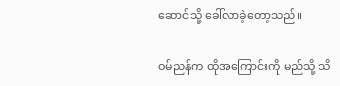ဆောင်သို့ ခေါ်လာခဲ့တော့သည်။

ဝမ်ညန်က ထိုအကြောင်းကို မည်သို့ သိ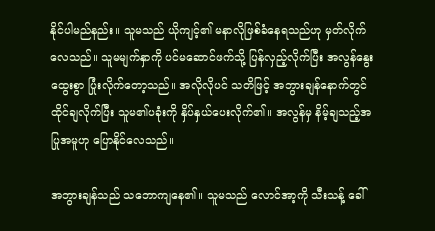နိုင်ပါမည်နည်း။ သူမသည် ယိုကျင့်၏ မနာလိုဖြစ်ခံနေရသည်ဟု မှတ်လိုက်လေသည်။ သူမမျက်နှာကို ပင်မဆောင်ဖက်သို့ ပြန်လှည့်လိုက်ပြီး အလွန်နွေးထွေးစွာ ပြုံးလိုက်တော့သည်။ အလိုလိုပင် သတိဖြင့် အဘွားချန်နောက်တွင် ထိုင်ချလိုက်ပြီး သူမ၏ပခုံးကို နှိပ်နှယ်ပေးလိုက်၏။ အလွန်မှ နိမ့်ချသည့်အပြုအမူဟု ပြောနိုင်လေသည်။

အဘွားချန်သည် သဘောကျနေ၏။ သူမသည် လောင်အာ့ကို သီးသန့် ခေါ်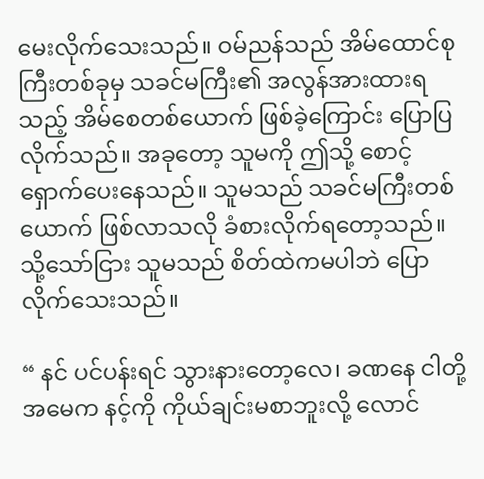မေးလိုက်သေးသည်။ ဝမ်ညန်သည် အိမ်ထောင်စုကြီးတစ်ခုမှ သခင်မကြီး၏ အလွန်အားထားရသည့် အိမ်စေတစ်ယောက် ဖြစ်ခဲ့ကြောင်း ပြောပြလိုက်သည်။ အခုတော့ သူမကို ဤသို့ စောင့်ရှောက်ပေးနေသည်။ သူမသည် သခင်မကြီးတစ်ယောက် ဖြစ်လာသလို ခံစားလိုက်ရတော့သည်။ သို့သော်ငြား သူမသည် စိတ်ထဲကမပါဘဲ ပြောလိုက်သေးသည်။

“ နင် ပင်ပန်းရင် သွားနားတော့လေ၊ ခဏနေ ငါတို့အမေက နင့်ကို ကိုယ်ချင်းမစာဘူးလို့ လောင်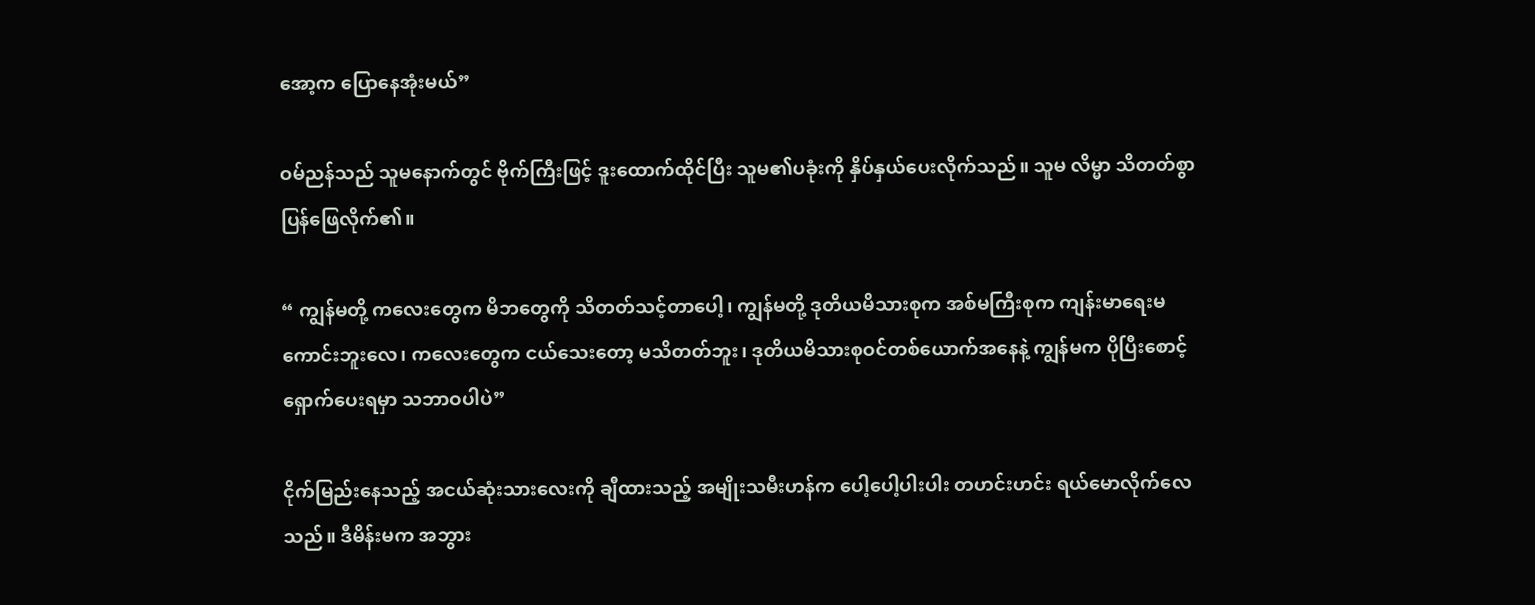အော့က ပြောနေအုံးမယ်”

ဝမ်ညန်သည် သူမနောက်တွင် ဗိုက်ကြီးဖြင့် ဒူးထောက်ထိုင်ပြီး သူမ၏ပခုံးကို နှိပ်နှယ်ပေးလိုက်သည်။ သူမ လိမ္မာ သိတတ်စွာ ပြန်ဖြေလိုက်၏။

“ ကျွန်မတို့ ကလေးတွေက မိဘတွေကို သိတတ်သင့်တာပေါ့၊ ကျွန်မတို့ ဒုတိယမိသားစုက အစ်မကြီးစုက ကျန်းမာရေးမကောင်းဘူးလေ၊ ကလေးတွေက ငယ်သေးတော့ မသိတတ်ဘူး၊ ဒုတိယမိသားစုဝင်တစ်ယောက်အနေနဲ့ ကျွန်မက ပိုပြီးစောင့်ရှောက်ပေးရမှာ သဘာဝပါပဲ”

ငိုက်မြည်းနေသည့် အငယ်ဆုံးသားလေးကို ချီထားသည့် အမျိုးသမီးဟန်က ပေါ့ပေါ့ပါးပါး တဟင်းဟင်း ရယ်မောလိုက်လေသည်။ ဒီမိန်းမက အဘွား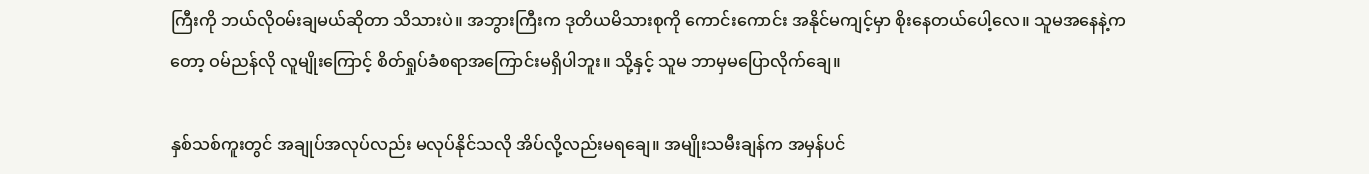ကြီးကို ဘယ်လိုဝမ်းချမယ်ဆိုတာ သိသားပဲ။ အဘွားကြီးက ဒုတိယမိသားစုကို ကောင်းကောင်း အနိုင်မကျင့်မှာ စိုးနေတယ်ပေါ့လေ။ သူမအနေနဲ့ကတော့ ဝမ်ညန်လို လူမျိုးကြောင့် စိတ်ရှုပ်ခံစရာအကြောင်းမရှိပါဘူး။ သို့နှင့် သူမ ဘာမှမပြောလိုက်ချေ။

နှစ်သစ်ကူးတွင် အချုပ်အလုပ်လည်း မလုပ်နိုင်သလို အိပ်လို့လည်းမရချေ။ အမျိုးသမီးချန်က အမှန်ပင်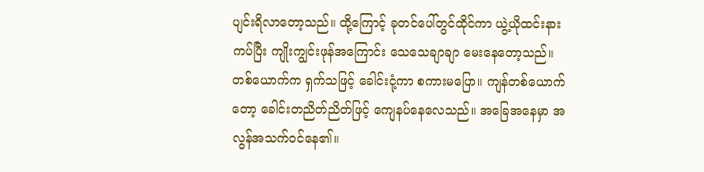ပျင်းရိလာတော့သည်။ ထို့ကြောင့် ခုတင်ပေါ်တွင်ထိုင်ကာ ယွဲ့ယိုထင်းနား ကပ်ပြီး ကျိုးကျွင်းဖုန်အကြောင်း သေသေချာချာ မေးနေတော့သည်။ တစ်ယောက်က ရှက်သဖြင့် ခေါင်းငုံ့ကာ စကားမပြော။ ကျန်တစ်ယောက်တော့ ခေါင်းတညိတ်ညိတ်ဖြင့် ကျေနပ်နေလေသည်။ အခြေအနေမှာ အလွန်အသက်ဝင်နေ၏။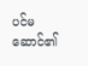ပင်မဆောင်၏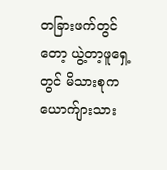တခြားဖက်တွင်တော့ ယွဲ့တာ့ဖူရှေ့တွင် မိသားစုက ယောက်ျားသား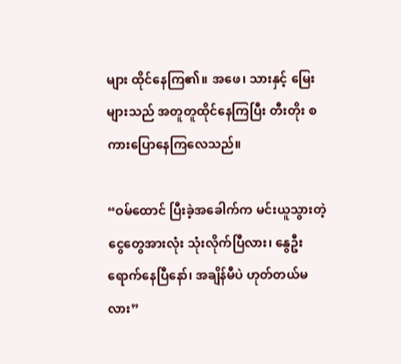များ ထိုင်နေကြ၏။ အဖေ၊ သားနှင့် မြေးများသည် အတူတူထိုင်နေကြပြီး တီးတိုး စကားပြောနေကြလေသည်။

“ဝမ်ထောင် ပြီးခဲ့အခေါက်က မင်းယူသွားတဲ့ ငွေတွေအားလုံး သုံးလိုက်ပြီလား၊ နွေဦးရောက်နေပြီနော်၊ အချိန်မီပဲ ဟုတ်တယ်မလား”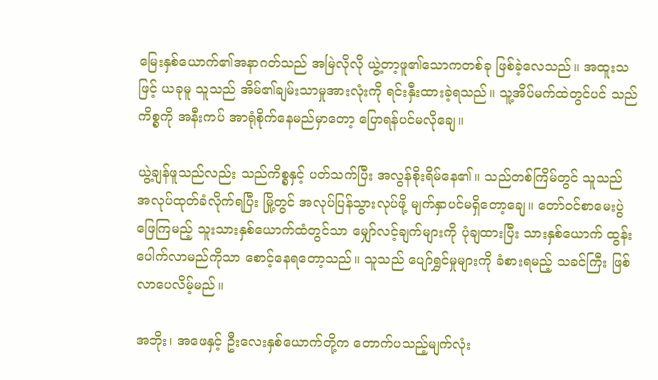မြေးနှစ်ယောက်၏အနာဂတ်သည် အမြဲလိုလို ယွဲ့တာ့ဖူ၏သောကတစ်ခု ဖြစ်ခဲ့လေသည်။ အထူးသဖြင့် ယခုမူ သူသည် အိမ်၏ချမ်းသာမှုအားလုံးကို ရင်းနှီးထားခဲ့ရသည်။ သူ့အိပ်မက်ထဲတွင်ပင် သည်ကိစ္စကို အနီးကပ် အာရုံစိုက်နေမည်မှာတော့ ပြောရန်ပင်မလိုချေ။

ယွဲ့ချန်ဖူသည်လည်း သည်ကိစ္စနှင့် ပတ်သက်ပြီး အလွန်စိုးရိမ်နေ၏။ သည်တစ်ကြိမ်တွင် သူသည် အလုပ်ထုတ်ခံလိုက်ရပြီး မြို့တွင် အလုပ်ပြန်သွားလုပ်ဖို့ မျက်နှာပင်မရှိတော့ချေ။ တော်ဝင်စာမေးပွဲ ဖြေကြမည့် သူးသားနှစ်ယောက်ထံတွင်သာ မျှော်လင့်ချက်များကို ပုံချထားပြီး သားနှစ်ယောက် ထွန်းပေါက်လာမည်ကိုသာ စောင့်နေရတော့သည်။ သူသည် ပျော်ရွှင်မှုများကို ခံစားရမည့် သခင်ကြီး ဖြစ်လာပေလိမ့်မည်။

အဘိုး၊ အဖေနှင့် ဦးလေးနှစ်ယောက်တို့က တောက်ပသည့်မျက်လုံး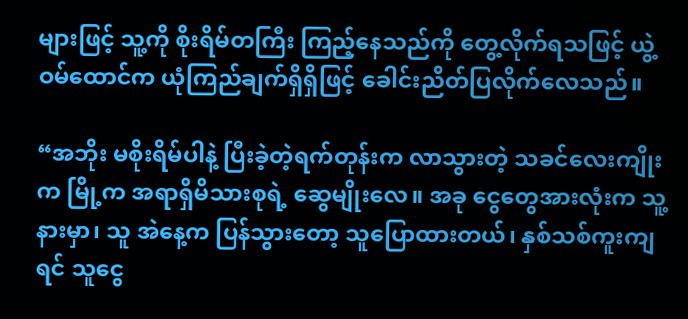များဖြင့် သူ့ကို စိုးရိမ်တကြီး ကြည့်နေသည်ကို တွေ့လိုက်ရသဖြင့် ယွဲ့ဝမ်ထောင်က ယုံကြည်ချက်ရှိရှိဖြင့် ခေါင်းညိတ်ပြလိုက်လေသည်။

“အဘိုး မစိုးရိမ်ပါနဲ့ ပြီးခဲ့တဲ့ရက်တုန်းက လာသွားတဲ့ သခင်လေးကျိုးက မြို့က အရာရှိမိသားစုရဲ့ ဆွေမျိုးလေ။ အခု ငွေတွေအားလုံးက သူ့နားမှာ၊ သူ အဲနေ့က ပြန်သွားတော့ သူပြောထားတယ်၊ နှစ်သစ်ကူးကျရင် သူငွေ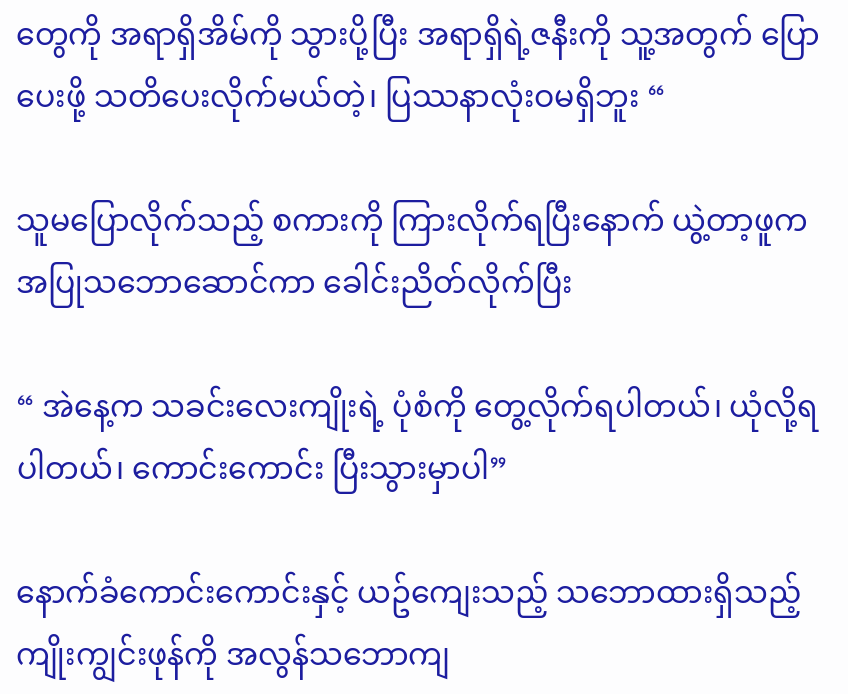တွေကို အရာရှိအိမ်ကို သွားပို့ပြီး အရာရှိရဲ့ဇနီးကို သူ့အတွက် ပြောပေးဖို့ သတိပေးလိုက်မယ်တဲ့၊ ပြဿနာလုံးဝမရှိဘူး “

သူမပြောလိုက်သည့် စကားကို ကြားလိုက်ရပြီးနောက် ယွဲ့တာ့ဖူက အပြုသဘောဆောင်ကာ ခေါင်းညိတ်လိုက်ပြီး

“ အဲနေ့က သခင်းလေးကျိုးရဲ့ ပုံစံကို တွေ့လိုက်ရပါတယ်၊ ယုံလို့ရပါတယ်၊ ကောင်းကောင်း ပြီးသွားမှာပါ”

နောက်ခံကောင်းကောင်းနှင့် ယဥ်ကျေးသည့် သဘောထားရှိသည့် ကျိုးကျွင်းဖုန်ကို အလွန်သဘောကျ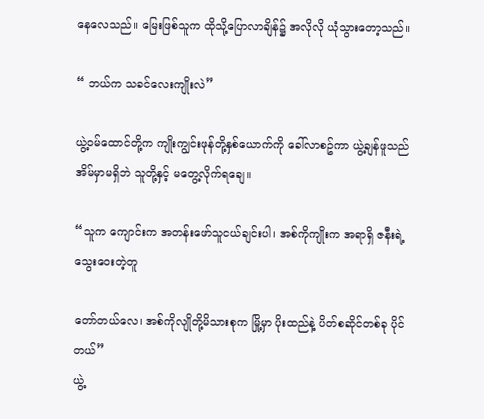နေလေသည်။ မြေးဖြစ်သူက ထိုသို့ပြောလာချိန်၌ အလိုလို ယုံသွားတော့သည်။

“ ဘယ်က သခင်လေးကျိုးလဲ”

ယွဲ့ဝမ်ထောင်တို့က ကျိုးကျွင်းဖုန်တို့နှစ်ယောက်ကို ခေါ်လာစဥ်ကာ ယွဲ့ချန်ဖူသည် အိမ်မှာမရှိဘဲ သူတို့နှင့် မတွေ့လိုက်ရချေ။

“သူက ကျောင်းက အတန်းဖော်သူငယ်ချင်းပါ၊ အစ်ကိုကျိုးက အရာရှိ ဇနီးရဲ့ သွေးဝေးတဲ့တူ

တော်တယ်လေ၊ အစ်ကိုလျိုတို့မိသားစုက မြို့မှာ ပိုးထည်နဲ့ ပိတ်စဆိုင်တစ်ခု ပိုင်တယ်”
ယွဲ့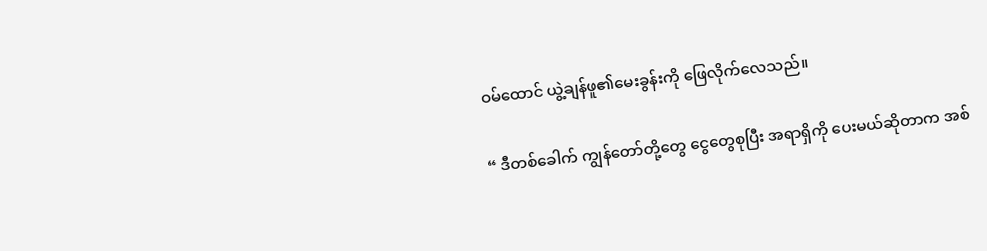ဝမ်ထောင် ယွဲ့ချန်ဖူ၏မေးခွန်းကို ဖြေလိုက်လေသည်။

“ ဒီတစ်ခေါက် ကျွန်တော်တို့တွေ ငွေတွေစုပြီး အရာရှိကို ပေးမယ်ဆိုတာက အစ်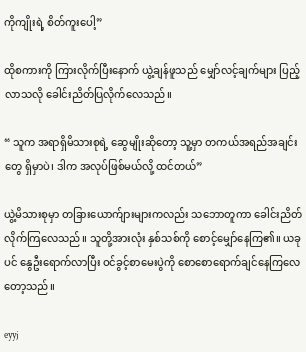ကိုကျိုးရဲ့ စိတ်ကူးပေါ့”

ထိုစကားကို ကြားလိုက်ပြီးနောက် ယွဲ့ချန်ဖူသည် မျှော်လင့်ချက်များ ပြည့်လာသလို ခေါင်းညိတ်ပြလိုက်လေသည်။

“ သူက အရာရှိမိသားစုရဲ့ ဆွေမျိုးဆိုတော့ သူ့မှာ တကယ်အရည်အချင်းတွေ ရှိမှာပဲ၊ ဒါက အလုပ်ဖြစ်မယ်လို့ ထင်တယ်”

ယွဲ့မိသားစုမှာ တခြားယောက်ျားများကလည်း သဘောတူကာ ခေါင်းညိတ်လိုက်ကြလေသည်။ သူတို့အားလုံး နှစ်သစ်ကို စောင့်မျှော်နေကြ၏။ ယခုပင် နွေဦးရောက်လာပြီး ဝင်ခွင့်စာမေးပွဲကို စောစောရောက်ချင်နေကြလေတော့သည်။

eyyj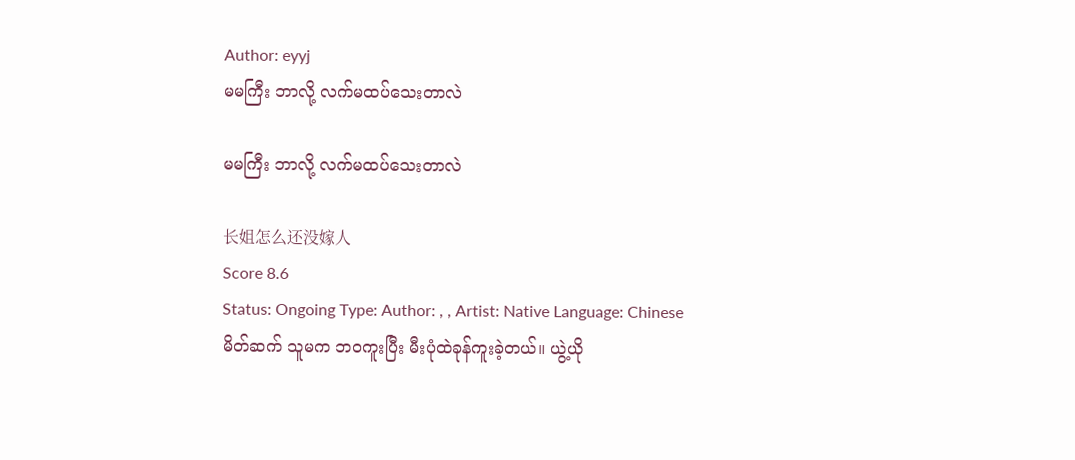Author: eyyj
မမကြီး ဘာလို့ လက်မထပ်သေးတာလဲ

မမကြီး ဘာလို့ လက်မထပ်သေးတာလဲ

长姐怎么还没嫁人
Score 8.6
Status: Ongoing Type: Author: , , Artist: Native Language: Chinese
မိတ်ဆက် သူမက ဘ၀ကူးပြီး မီးပုံထဲခုန်ကူးခဲ့တယ်။ ယွဲ့ယို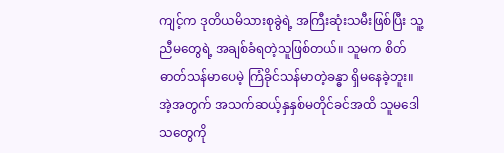ကျင့်က ဒုတိယမိသားစုခွဲရဲ့ အကြီးဆုံးသမီးဖြစ်ပြီး သူ့ညီမတွေရဲ့ အချစ်ခံရတဲ့သူဖြစ်တယ်။ သူမက စိတ်ဓာတ်သန်မာပေမဲ့ ကြံခိုင်သန်မာတဲ့ခန္ဓာ ရှိမနေခဲ့ဘူး။ အဲ့အတွက် အသက်ဆယ့်နှနှစ်မတိုင်ခင်အထိ သူမဒေါသတွေကို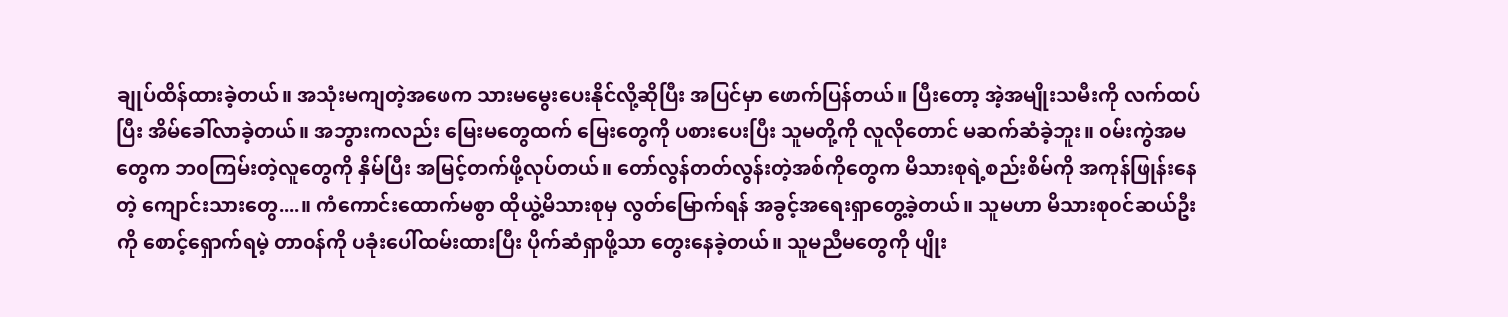ချုပ်ထိန်ထားခဲ့တယ်။ အသုံးမကျတဲ့အဖေက သားမမွေးပေးနိုင်လို့ဆိုပြီး အပြင်မှာ ဖောက်ပြန်တယ်။ ပြီးတော့ အဲ့အမျိုးသမီးကို လက်ထပ်ပြီး အိမ်ခေါ်လာခဲ့တယ်။ အဘွားကလည်း မြေးမတွေထက် မြေးတွေကို ပစားပေးပြီး သူမတို့ကို လူလိုတောင် မဆက်ဆံခဲ့ဘူး။ ၀မ်းကွဲအမတွေက ဘ၀ကြမ်းတဲ့လူတွေကို နှိမ်ပြီး အမြင့်တက်ဖို့လုပ်တယ်။ တော်လွန်တတ်လွန်းတဲ့အစ်ကိုတွေက မိသားစုရဲ့စည်းစိမ်ကို အကုန်ဖြုန်းနေတဲ့ ကျောင်းသားတွေ....။ ကံကောင်းထောက်မစွာ ထိုယွဲ့မိသားစုမှ လွတ်မြောက်ရန် အခွင့်အရေးရှာတွေ့ခဲ့‌တယ်။ သူမဟာ မိသားစု၀င်ဆယ်ဦးကို စောင့်ရှောက်ရမဲ့ တာ၀န်ကို ပခုံးပေါ်ထမ်း‌ထားပြီး ပိုက်ဆံရှာဖို့သာ တွေးနေခဲ့တယ်။ သူမညီမတွေကို ပျိုး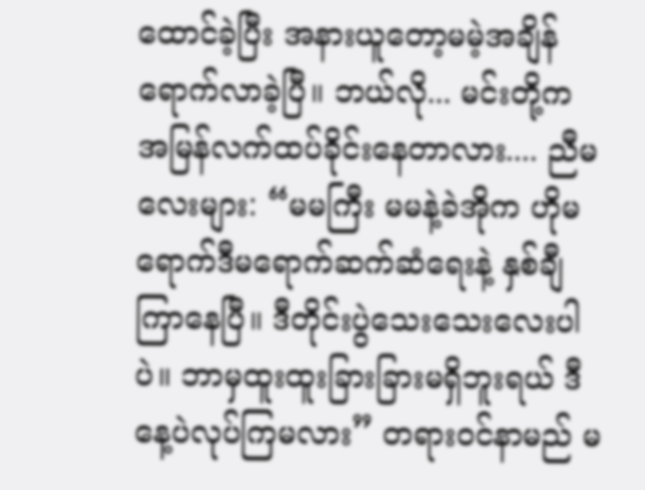ထောင်ခဲ့ပြီး အနားယူတော့မမဲ့အချိန်ရောက်လာခဲ့ပြီ။ ဘယ်လို... မင်းတို့က အမြန်လက်ထပ်ခိုင်းနေတာလား.... ညီမလေးများ: “မမကြီး မမနဲ့ခဲအိုက ဟိုမရောက်ဒီမရောက်ဆက်ဆံရေးနဲ့ နှစ်ချီကြာနေပြီ။ ဒီတိုင်းပွဲသေးသေးလေးပါပဲ။ ဘာမှထူးထူးခြားခြားမရှိဘူးရယ် ဒီနေ့ပဲလုပ်ကြမလား” တရား၀င်နာမည် မ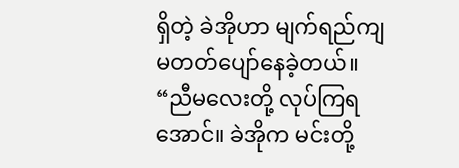ရှိတဲ့ ခဲအိုဟာ မျက်ရည်ကျမတတ်ပျော်နေခဲ့တယ်။ “ညီမလေးတို့ လုပ်ကြရအောင်။ ခဲအိုက မင်းတို့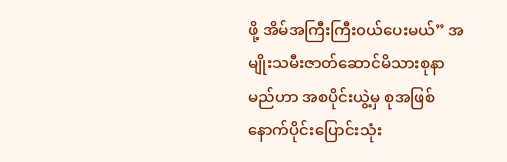ဖို့ အိမ်အကြီးကြီး၀ယ်ပေးမယ်” အမျိုးသမီးဇာတ်ဆောင်မိသားစုနာမည်ဟာ အစပိုင်းယွဲ့မှ စုအဖြစ်နောက်ပိုင်းပြောင်းသုံး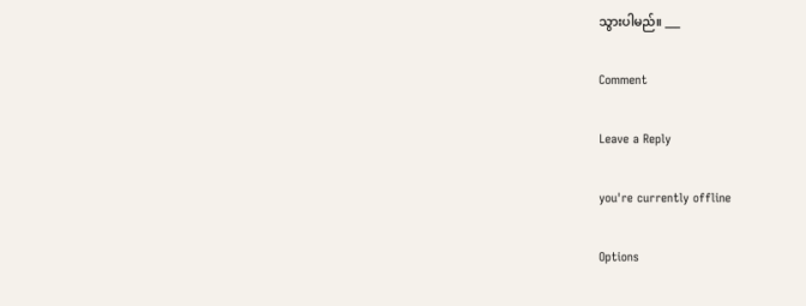သွားပါမည်။ ___

Comment

Leave a Reply

you're currently offline

Options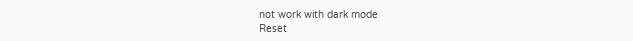not work with dark mode
Reset